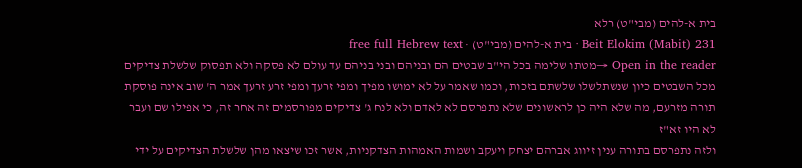בית א-להים (מבי"ט) רלא
Beit Elokim (Mabit) 231 · בית א-להים (מבי"ט) · free full Hebrew text
Open in the reader →מטתו שלימה בכל הי"ב שבטים הם ובניהם ובני בניהם עד עולם לא פסקה ולא תפסוק שלשלת צדיקים מכל השבטים כיון שנשתלשלו שלשתם בזכות, וכמו שאמר על לא ימושו מפיך ומפי זרעך ומפי זרע זרעך אמר ה' שוב אינה פוסקת תורה מזרעם, מה שלא היה כן לראשונים שלא נתפרסם לא לאדם ולא לנח ג' צדיקים מפורסמים זה אחר זה, כי אפילו שם ועבר לא היו זא"ז
ולזה נתפרסם בתורה ענין זיווג אברהם יצחק ויעקב ושמות האמהות הצדקניות, אשר זכו שיצאו מהן שלשלת הצדיקים על ידי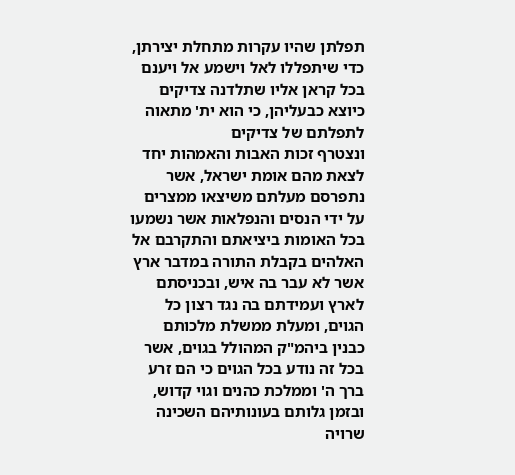תפלתן שהיו עקרות מתחלת יצירתן, כדי שיתפללו לאל וישמע אל ויענם בכל קראן אליו שתלדנה צדיקים כיוצא כבעליהן, כי הוא ית' מתאוה לתפלתם של צדיקים
ונצטרף זכות האבות והאמהות יחד לצאת מהם אומת ישראל, אשר נתפרסם מעלתם משיצאו ממצרים על ידי הנסים והנפלאות אשר נשמעו בכל האומות ביציאתם והתקרבם אל האלהים בקבלת התורה במדבר ארץ אשר לא עבר בה איש, ובכניסתם לארץ ועמידתם בה נגד רצון כל הגוים, ומעלת ממשלת מלכותם כבנין ביהמ"ק המהולל בגוים, אשר בכל זה נודע בכל הגוים כי הם זרע ברך ה' וממלכת כהנים וגוי קדוש, ובזמן גלותם בעונותיהם השכינה שרויה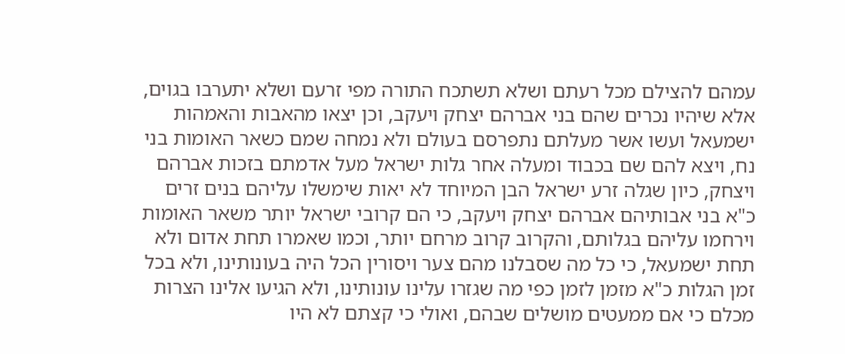עמהם להצילם מכל רעתם ושלא תשתכח התורה מפי זרעם ושלא יתערבו בגוים, אלא שיהיו נכרים שהם בני אברהם יצחק ויעקב, וכן יצאו מהאבות והאמהות ישמעאל ועשו אשר מעלתם נתפרסם בעולם ולא נמחה שמם כשאר האומות בני נח, ויצא להם שם בכבוד ומעלה אחר גלות ישראל מעל אדמתם בזכות אברהם ויצחק, כיון שגלה זרע ישראל הבן המיוחד לא יאות שימשלו עליהם בנים זרים כ"א בני אבותיהם אברהם יצחק ויעקב, כי הם קרובי ישראל יותר משאר האומות וירחמו עליהם בגלותם, והקרוב קרוב מרחם יותר, וכמו שאמרו תחת אדום ולא תחת ישמעאל, כי כל מה שסבלנו מהם צער ויסורין הכל היה בעונותינו, ולא בכל זמן הגלות כ"א מזמן לזמן כפי מה שגזרו עלינו עונותינו, ולא הגיעו אלינו הצרות מכלם כי אם ממעטים מושלים שבהם, ואולי כי קצתם לא היו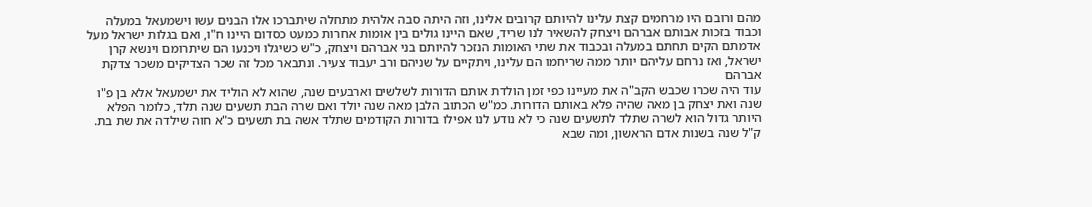מהם ורובם היו מרחמים קצת עלינו להיותם קרובים אלינו, וזה היתה סבה אלהית מתחלה שיתברכו אלו הבנים עשו וישמעאל במעלה וכבוד בזכות אבותם אברהם ויצחק להשאיר לנו שריד, שאם היינו גולים בין אומות אחרות כמעט כסדום היינו ח"ו, ואם בגלות ישראל מעל אדמתם הקים תחתם במעלה ובכבוד את שתי האומות הנזכר להיותם בני אברהם ויצחק, כ"ש כשיגלו ויכנעו הם שיתרומם וינשא קרן ישראל, ואז נרחם עליהם יותר ממה שריחמו הם עלינו, ויתקיים על שניהם ורב יעבוד צעיר. ונתבאר מכל זה שכר הצדיקים משכר צדקת אברהם
עוד היה שכרו שכבש הקב"ה את מעיינו כפי זמן הולדת אותם הדורות לשלשים וארבעים שנה, שהוא לא הוליד את ישמעאל אלא בן פ"ו שנה ואת יצחק בן מאה שהיה פלא באותם הדורות. כמ"ש הכתוב הלבן מאה שנה יולד ואם שרה הבת תשעים שנה תלד, כלומר הפלא היותר גדול הוא לשרה שתלד לתשעים שנה כי לא נודע לנו אפילו בדורות הקודמים שתלד אשה בת תשעים כ"א חוה שילדה את שת בת. ק"ל שנה בשנות אדם הראשון, ומה שבא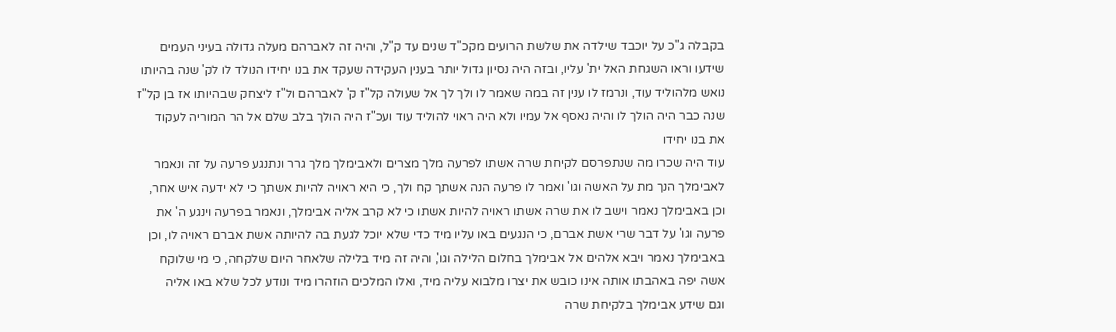בקבלה ג"כ על יוכבד שילדה את שלשת הרועים מקכ"ד שנים עד ק"ל, והיה זה לאברהם מעלה גדולה בעיני העמים שידעו וראו השגחת האל ית' עליו, ובזה היה נסיון גדול יותר בענין העקידה שעקד את בנו יחידו הנולד לו לק' שנה בהיותו נואש מלהוליד עוד, ונרמז לו ענין זה במה שאמר לו ולך לך אל שעולה קל"ז ק' לאברהם ול"ז ליצחק שבהיותו אז בן קל"ז שנה כבר היה הולך לו והיה נאסף אל עמיו ולא היה ראוי להוליד עוד ועכ"ז היה הולך בלב שלם אל הר המוריה לעקוד את בנו יחידו
עוד היה שכרו מה שנתפרסם לקיחת שרה אשתו לפרעה מלך מצרים ולאבימלך מלך גרר ונתנגע פרעה על זה ונאמר לאבימלך הנך מת על האשה וגו' ואמר לו פרעה הנה אשתך קח ולך, כי היא ראויה להיות אשתך כי לא ידעה איש אחר, וכן באבימלך נאמר וישב לו את שרה אשתו ראויה להיות אשתו כי לא קרב אליה אבימלך, ונאמר בפרעה וינגע ה' את פרעה וגו' על דבר שרי אשת אברם, כי הנגעים באו עליו מיד כדי שלא יוכל לגעת בה להיותה אשת אברם ראויה לו, וכן באבימלך נאמר ויבא אלהים אל אבימלך בחלום הלילה וגו', והיה זה מיד בלילה שלאחר היום שלקחה, כי מי שלוקח אשה יפה באהבתו אותה אינו כובש את יצרו מלבוא עליה מיד, ואלו המלכים הוזהרו מיד ונודע לכל שלא באו אליה
וגם שידע אבימלך בלקיחת שרה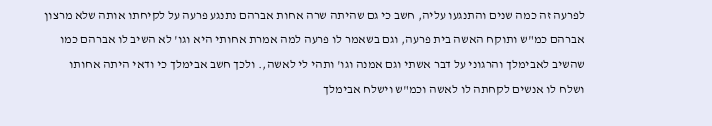לפרעה זה כמה שנים והתנגעו עליה, חשב כי גם שהיתה שרה אחות אברהם נתנגע פרעה על לקיחתו אותה שלא מרצון אברהם כמ"ש ותוקח האשה בית פרעה, וגם בשאמר לו פרעה למה אמרת אחותי היא וגו' לא השיב לו אברהם כמו שהשיב לאבימלך והרגוני על דבר אשתי וגם אמנה וגו' ותהי לי לאשה,. ולכך חשב אבימלך כי ודאי היתה אחותו ושלח לו אנשים לקחתה לו לאשה וכמ"ש וישלח אבימלך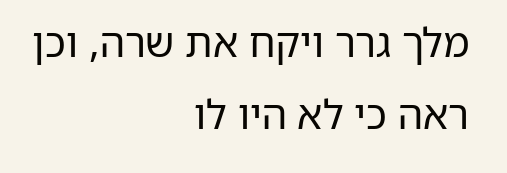מלך גרר ויקח את שרה, וכן ראה כי לא היו לו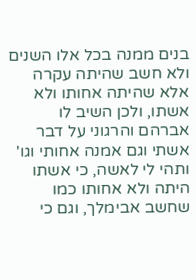בנים ממנה בכל אלו השנים ולא חשב שהיתה עקרה אלא שהיתה אחותו ולא אשתו, ולכן השיב לו אברהם והרגוני על דבר אשתי וגם אמנה אחותי וגו' ותהי לי לאשה, כי אשתו היתה ולא אחותו כמו שחשב אבימלך, וגם כי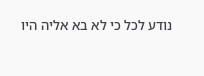נודע לכל כי לא בא אליה היו